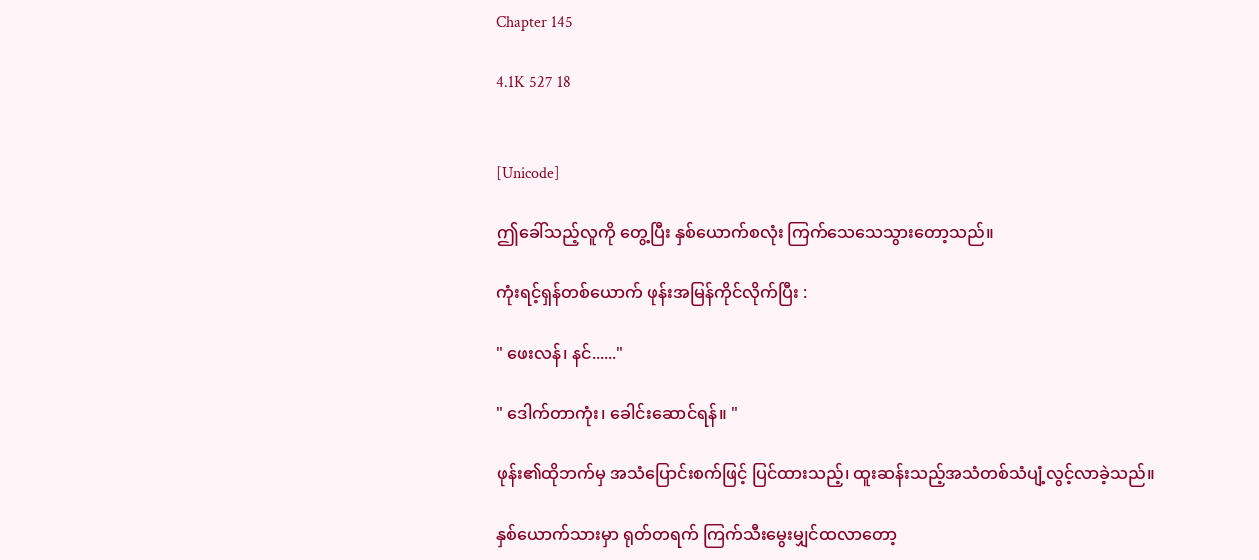Chapter 145

4.1K 527 18


[Unicode]

ဤခေါ်သည့်လူကို တွေ့ပြီး နှစ်ယောက်စလုံး ကြက်သေသေသွားတော့သည်။

ကုံးရင့်ရှန်တစ်ယောက် ဖုန်းအမြန်ကိုင်လိုက်ပြီး :

" ဖေးလန်၊ နင်......"

" ဒေါက်တာကုံး၊ ခေါင်းဆောင်ရန်။ "

ဖုန်း၏ထိုဘက်မှ အသံ‌ပြောင်းစက်ဖြင့် ပြင်ထားသည့်၊ ထူးဆန်းသည့်အသံတစ်သံပျံ့လွင့်လာခဲ့သည်။

နှစ်ယောက်သားမှာ ရုတ်တရက် ကြက်သီးမွေးမျှင်ထလာ‌တော့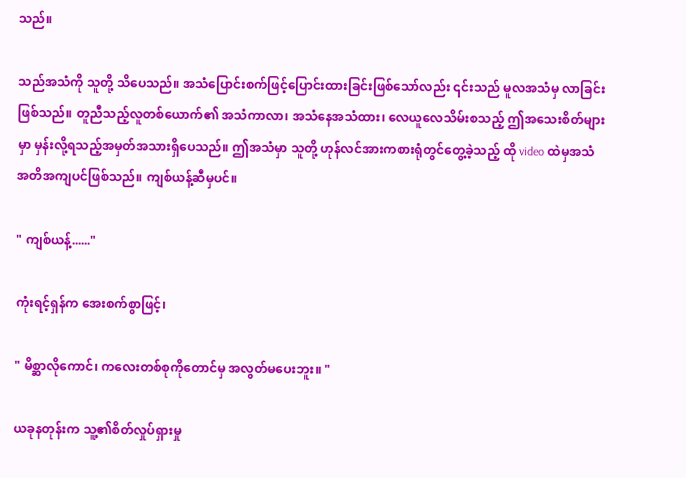သည်။

သည်အသံကို သူတို့ သိပေသည်။ အသံပြောင်းစက်ဖြင့်ပြောင်းထားခြင်းဖြစ်သော်လည်း ၎င်းသည် မူလအသံမှ လာခြင်းဖြစ်သည်။ တူညီသည့်လူတစ်ယောက်၏ အသံကာလာ၊ အသံနေအသံထား၊ လေယူလေသိမ်းစသည့် ဤအ‌သေးစိတ်များမှာ မှန်းလို့ရသည့်အမှတ်အသားရှိပေသည်။ ဤအသံမှာ သူတို့ ဟုန်လင်အားကစားရုံတွင်တွေ့ခဲ့သည့် ထို video ထဲမှအသံ အတိအကျပင်ဖြစ်သည်။ ကျစ်ယန့်ဆီမှပင်။

" ကျစ်ယန့်......"

ကုံးရင့်ရှန်က အေးစက်စွာဖြင့်၊

" မိစ္ဆာလိုကောင်၊ ကလေးတစ်စုကိုတောင်မှ အလွတ်မပေးဘူး။ "

ယခုနတုန်းက သူ့၏စိတ်လှုပ်ရှားမှု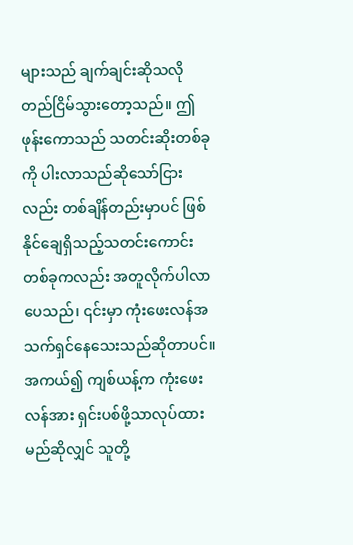များသည် ချက်ချင်းဆိုသလို တည်ငြိမ်သွားတော့သည်။ ဤဖုန်းကောသည် သတင်းဆိုးတစ်ခုကို ပါးလာသည်ဆိုသော်ငြားလည်း တစ်ချိန်တည်းမှာပင် ဖြစ်နိုင်‌ချေရှိသည့်သတင်းကောင်းတစ်ခုကလည်း အတူလိုက်ပါလာပေသည်၊ ၎င်းမှာ ကုံးဖေးလန်အသက်ရှင်နေသေးသည်ဆိုတာပင်။ အကယ်၍ ကျစ်ယန့်က ကုံးဖေးလန်အား ရှင်းပစ်ဖို့သာလုပ်ထားမည်ဆိုလျှင် သူတို့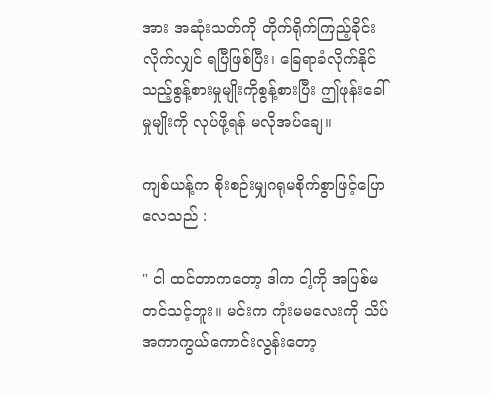အား အဆုံးသတ်ကို တိုက်ရိုက်ကြည့်ခိုင်းလိုက်လျှင် ရပြီဖြစ်ပြီး၊ ခြေရာခံလိုက်နိုင်သည့်စွန့်စားမှုမျိုးကိုစွန့်စားပြီး ဤဖုန်းခေါ်မှုမျိုးကို လုပ်ဖို့ရန် မလိုအပ်ချေ။

ကျစ်ယန့်က စိုးစဉ်းမျှဂရုမစိုက်စွာဖြင့်ပြောလေသည် :

" ငါ ထင်တာကတော့ ဒါက ငါ့ကို အပြစ်မတင်သင့်ဘူး။ မင်းက ကုံးမမလေးကို သိပ်အကာကွယ်ကောင်းလွန်းတော့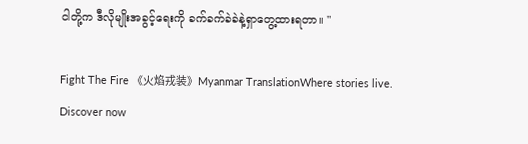ငါတို့က ဒီလိုမျိုးအခွင့်ရေးကို ခက်ခက်ခဲခဲနဲ့ရှာတွေ့ထားရတာ။ "

Fight The Fire 《火焰戎装》Myanmar TranslationWhere stories live. Discover now